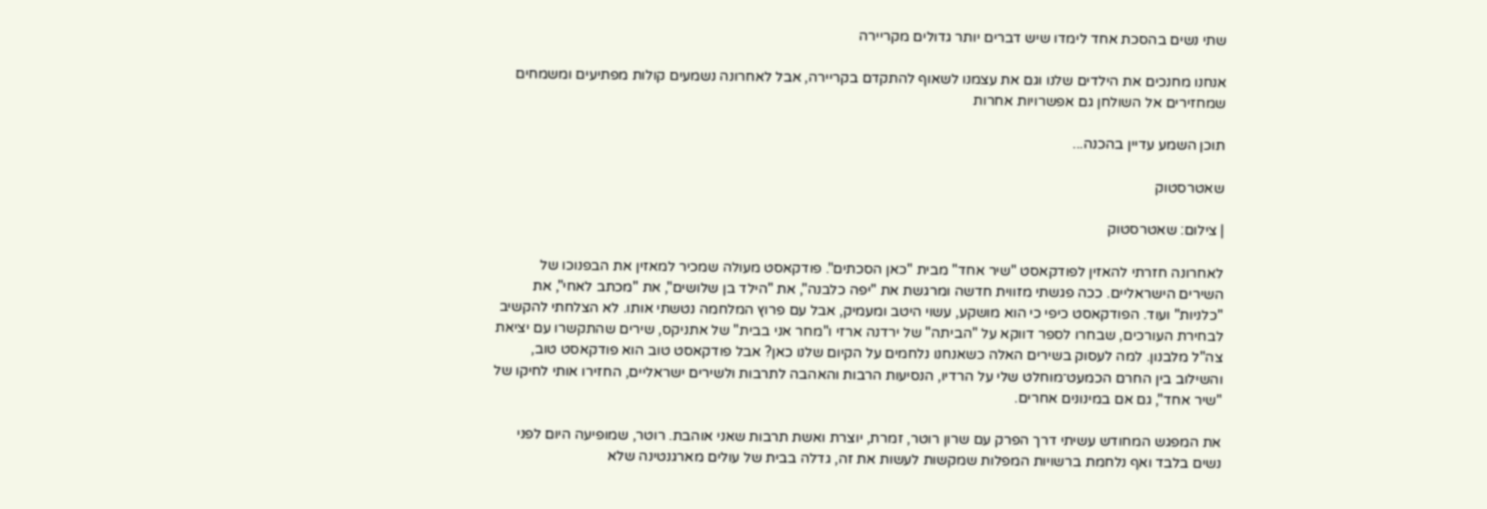שתי נשים בהסכת אחד לימדו שיש דברים יותר גדולים מקריירה

אנחנו מחנכים את הילדים שלנו וגם את עצמנו לשאוף להתקדם בקריירה, אבל לאחרונה נשמעים קולות מפתיעים ומשמחים שמחזירים אל השולחן גם אפשרויות אחרות

תוכן השמע עדיין בהכנה...

שאטרסטוק

| צילום: שאטרסטוק

לאחרונה חזרתי להאזין לפודקאסט "שיר אחד" מבית "כאן הסכתים". פודקאסט מעולה שמכיר למאזין את הבפנוכו של השירים הישראליים. ככה פגשתי מזווית חדשה ומרגשת את "יפה כלבנה", את "הילד בן שלושים", את "מכתב לאחי", את "כלניות" ועוד. הפודקאסט כיפי כי הוא מושקע, עשוי היטב ומעמיק, אבל עם פרוץ המלחמה נטשתי אותו. לא הצלחתי להקשיב לבחירת העורכים, שבחרו לספר דווקא על "הביתה" של ירדנה ארזי ו"מחר אני בבית" של אתניקס, שירים שהתקשרו עם יציאת צה"ל מלבנון. למה לעסוק בשירים האלה כשאנחנו נלחמים על הקיום שלנו כאן? אבל פודקאסט טוב הוא פודקאסט טוב, והשילוב בין החרם הכמעט־מוחלט שלי על הרדיו, הנסיעות הרבות והאהבה לתרבות ולשירים ישראליים, החזירו אותי לחיקו של "שיר אחד", גם אם במינונים אחרים.

את המפגש המחודש עשיתי דרך הפרק עם שרון רוטר, זמרת, יוצרת ואשת תרבות שאני אוהבת. רוטר, שמופיעה היום לפני נשים בלבד ואף נלחמת ברשויות המפלות שמקשות לעשות את זה, גדלה בבית של עולים מארגנטינה שלא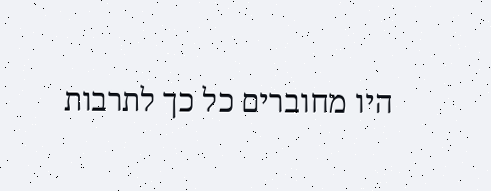היו מחוברים כל כך לתרבות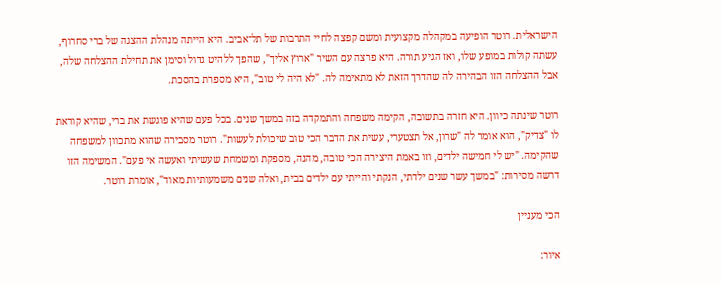הישראלית. רוטר הופיעה במקהלה מקצועית ומשם קפצה לחיי התרבות של תל־אביב. היא הייתה מנהלת ההצגה של ברי סחרוף, עשתה קולות במופע שלו, ואז הגיע תורה. היא פרצה עם השיר "ארוץ אליך", שהפך ללהיט גדול וסימן את תחילת ההצלחה שלה, אבל ההצלחה הזו הבהירה לה שהדרך הזאת לא מתאימה לה. "לא היה לי טוב", היא מספרת בהסכת.

רוטר שינתה כיוון. היא חזרה בתשובה, הקימה משפחה והתמקדה בזה במשך שנים. בכל פעם שהיא פוגשת את ברי, שהיא קוראת לו "צדיק", הוא אומר לה "שרון, אל תצטערי, עשית את הדבר הכי טוב שיכולת לעשות". רוטר מסבירה שהוא מתכוון למשפחה שהקימה. "יש לי חמישה ילדים, וזו באמת היצירה הכי טובה, מהנה, מספקת ומשמחת שעשיתי ואעשה אי פעם". המשימה הזו דרשה מסירות: "במשך עשר שנים ילדתי, הנקתי והייתי עם ילדים בבית, ואלה שנים משמעותיות מאוד", אומרת רוטר.

הכי מעניין

איור: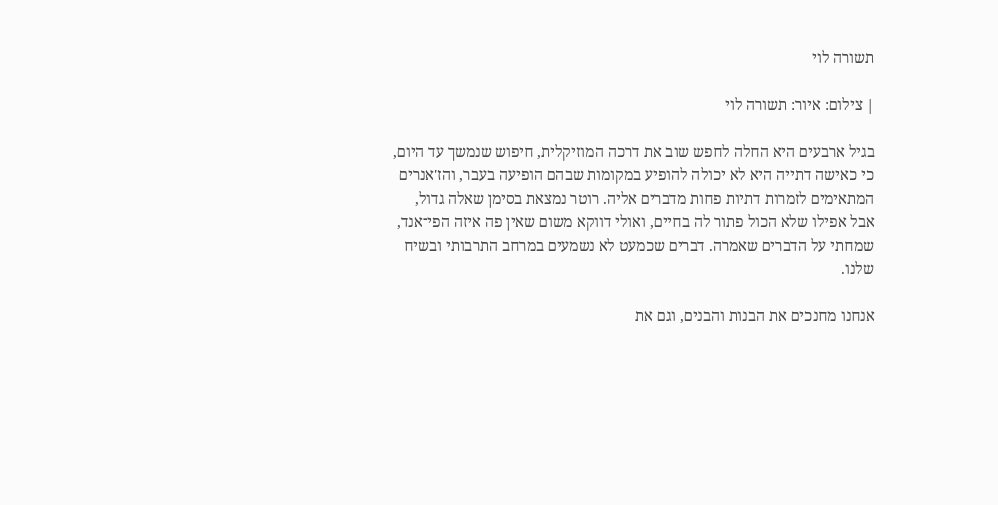תשורה לוי

| צילום: איור: תשורה לוי

בגיל ארבעים היא החלה לחפש שוב את דרכה המוזיקלית, חיפוש שנמשך עד היום, כי כאישה דתייה היא לא יכולה להופיע במקומות שבהם הופיעה בעבר, והז'אנרים המתאימים לזמרות דתיות פחות מדברים אליה. רוטר נמצאת בסימן שאלה גדול, אבל אפילו שלא הכול פתור לה בחיים, ואולי דווקא משום שאין פה איזה הפי־אנד, שמחתי על הדברים שאמרה. דברים שכמעט לא נשמעים במרחב התרבותי ובשיח שלנו.

אנחנו מחנכים את הבנות והבנים, וגם את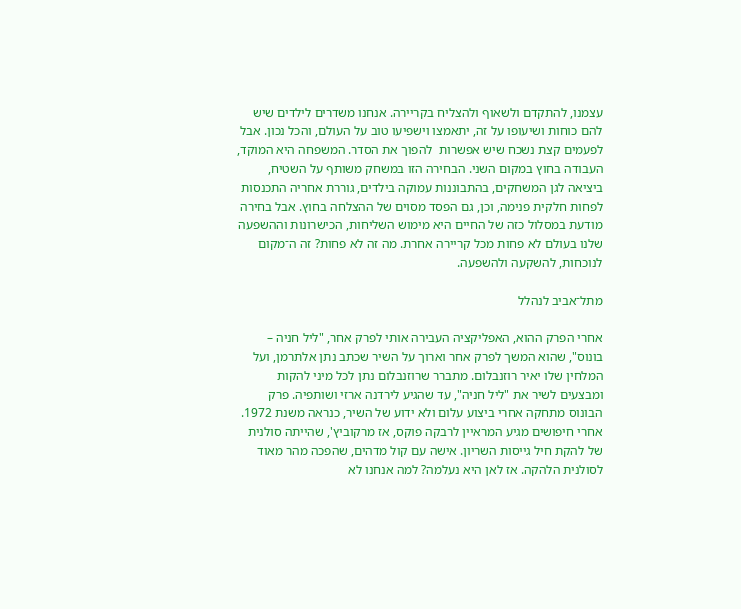עצמנו, להתקדם ולשאוף ולהצליח בקריירה. אנחנו משדרים לילדים שיש להם כוחות ושיעופו על זה, יתאמצו וישפיעו טוב על העולם, והכל נכון. אבל לפעמים קצת נשכח שיש אפשרות  להפוך את הסדר. המשפחה היא המוקד, העבודה בחוץ במקום השני. הבחירה הזו במשחק משותף על השטיח, ביציאה לגן המשחקים, בהתבוננות עמוקה בילדים, גוררת אחריה התכנסות לפחות חלקית פנימה, וכן, גם הפסד מסוים של ההצלחה בחוץ. אבל בחירה מודעת במסלול כזה של החיים היא מימוש השליחות, הכישרונות וההשפעה שלנו בעולם לא פחות מכל קריירה אחרת. מה זה לא פחות? זה ה־מקום לנוכחות, להשקעה ולהשפעה.

מתל־אביב לנהלל

אחרי הפרק ההוא, האפליקציה העבירה אותי לפרק אחר, "ליל חניה – בונוס", שהוא המשך לפרק אחר וארוך על השיר שכתב נתן אלתרמן, ועל המלחין שלו יאיר רוזנבלום. מתברר שרוזנבלום נתן לכל מיני להקות ומבצעים לשיר את "ליל חניה", עד שהגיע לירדנה ארזי ושותפיה. פרק הבונוס מתחקה אחרי ביצוע עלום ולא ידוע של השיר, כנראה משנת 1972. אחרי חיפושים מגיע המראיין לרבקה פוקס, אז מרקוביץ', שהייתה סולנית של להקת חיל גייסות השריון. אישה עם קול מדהים, שהפכה מהר מאוד לסולנית הלהקה. אז לאן היא נעלמה? למה אנחנו לא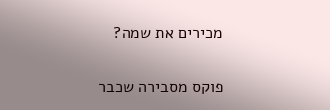מכירים את שמה?

פוקס מסבירה שכבר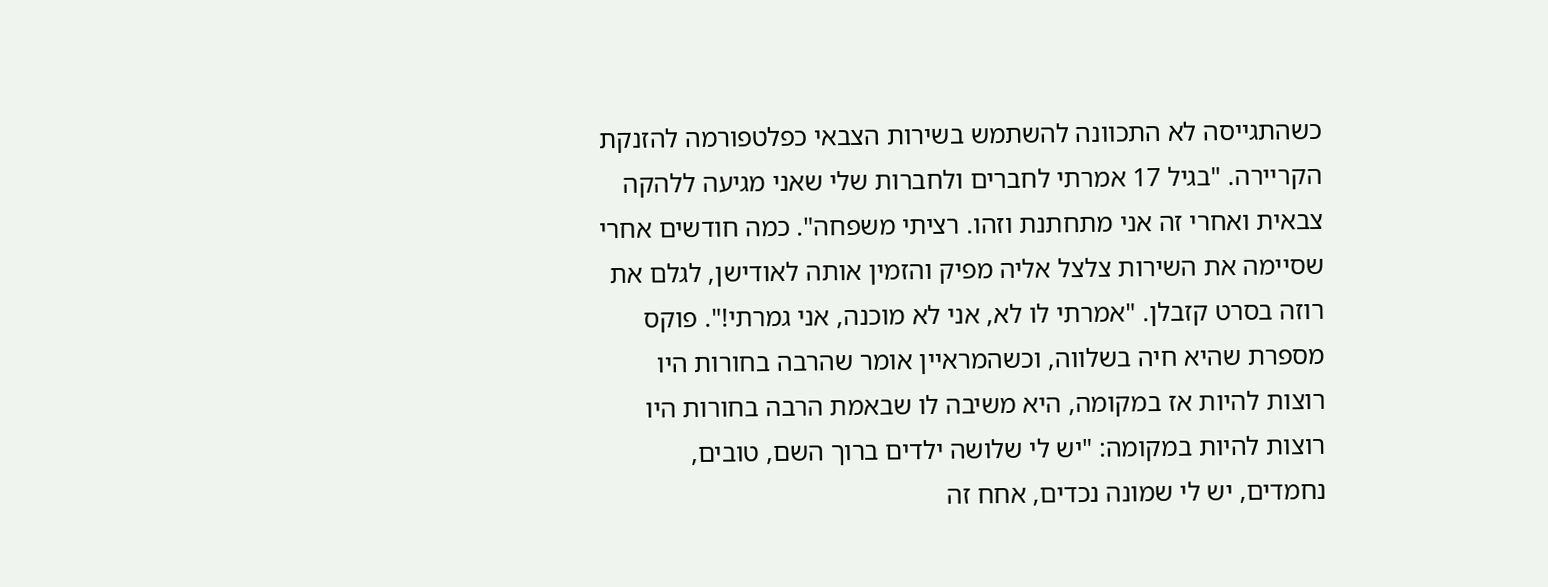כשהתגייסה לא התכוונה להשתמש בשירות הצבאי כפלטפורמה להזנקת הקריירה. "בגיל 17 אמרתי לחברים ולחברות שלי שאני מגיעה ללהקה צבאית ואחרי זה אני מתחתנת וזהו. רציתי משפחה". כמה חודשים אחרי שסיימה את השירות צלצל אליה מפיק והזמין אותה לאודישן, לגלם את רוזה בסרט קזבלן. "אמרתי לו לא, אני לא מוכנה, אני גמרתי!". פוקס מספרת שהיא חיה בשלווה, וכשהמראיין אומר שהרבה בחורות היו רוצות להיות אז במקומה, היא משיבה לו שבאמת הרבה בחורות היו רוצות להיות במקומה: "יש לי שלושה ילדים ברוך השם, טובים, נחמדים, יש לי שמונה נכדים, אחח זה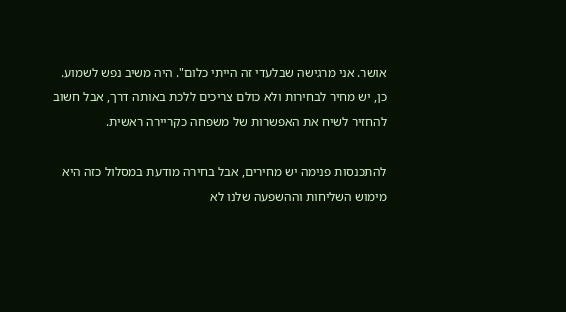אושר. אני מרגישה שבלעדי זה הייתי כלום". היה משיב נפש לשמוע. כן, יש מחיר לבחירות ולא כולם צריכים ללכת באותה דרך, אבל חשוב להחזיר לשיח את האפשרות של משפחה כקריירה ראשית.

להתכנסות פנימה יש מחירים, אבל בחירה מודעת במסלול כזה היא מימוש השליחות וההשפעה שלנו לא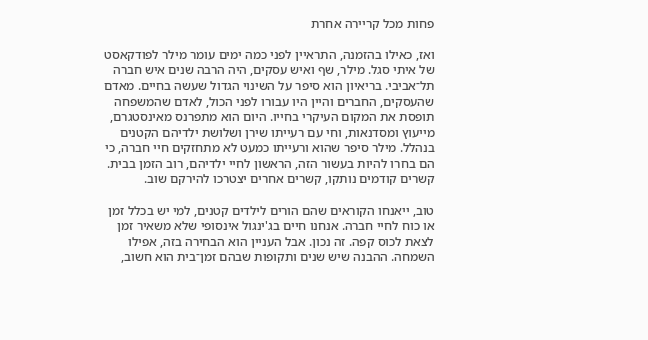פחות מכל קריירה אחרת

ואז, כאילו בהזמנה, התראיין לפני כמה ימים עומר מילר לפודקאסט של איתי סגל. מילר, שף ואיש עסקים, היה הרבה שנים איש חברה תל־אביבי. בריאיון הוא סיפר על השינוי הגדול שעשה בחיים. מאדם שהעסקים, החברים והיין היו עבורו לפני הכול, לאדם שהמשפחה תופסת את המקום העיקרי בחייו. היום הוא מתפרנס מאינסטגרם, מייעוץ ומסדנאות, וחי עם רעייתו שירן ושלושת ילדיהם הקטנים בנהלל. מילר סיפר שהוא ורעייתו כמעט לא מתחזקים חיי חברה, כי הם בחרו להיות בעשור הזה, הראשון לחיי ילדיהם, רוב הזמן בבית. קשרים קודמים נותקו, קשרים אחרים יצטרכו להירקם שוב.

טוב, ייאנחו הקוראים שהם הורים לילדים קטנים, למי יש בכלל זמן או כוח לחיי חברה. אנחנו חיים בג'ינגול אינסופי שלא משאיר זמן לצאת לכוס קפה. זה נכון. אבל העניין הוא הבחירה בזה, אפילו השמחה. ההבנה שיש שנים ותקופות שבהם זמן־בית הוא חשוב,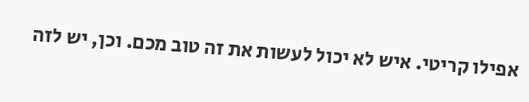אפילו קריטי. איש לא יכול לעשות את זה טוב מכם. וכן, יש לזה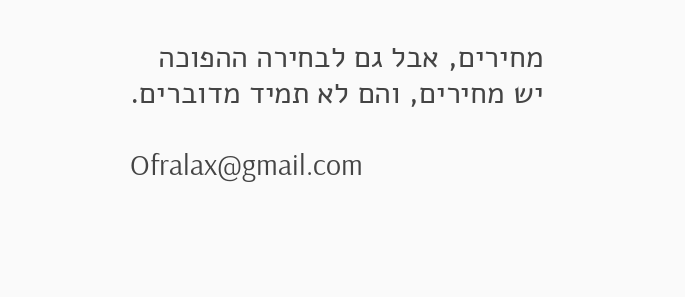מחירים, אבל גם לבחירה ההפוכה יש מחירים, והם לא תמיד מדוברים.

Ofralax@gmail.com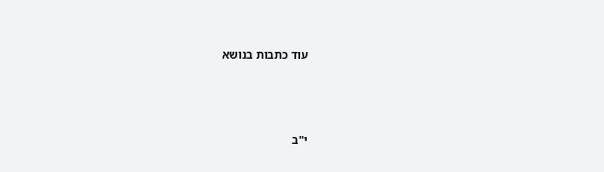עוד כתבות בנושא





י"ב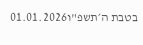בטבת ה׳תשפ"ו01.01.2026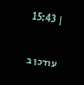| 15:43

עודכן ב